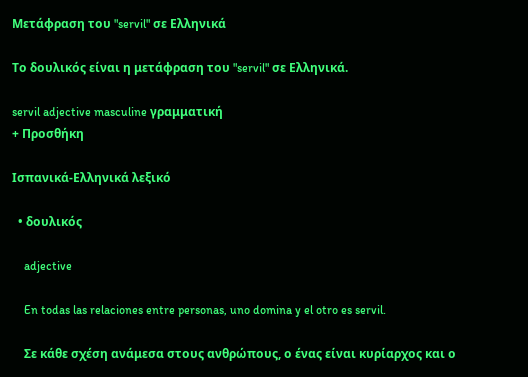Μετάφραση του "servil" σε Ελληνικά

Το δουλικός είναι η μετάφραση του "servil" σε Ελληνικά.

servil adjective masculine γραμματική
+ Προσθήκη

Ισπανικά-Ελληνικά λεξικό

  • δουλικός

    adjective

    En todas las relaciones entre personas, uno domina y el otro es servil.

    Σε κάθε σχέση ανάμεσα στους ανθρώπους, ο ένας είναι κυρίαρχος και ο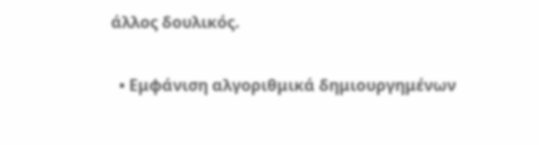άλλος δουλικός.

  • Εμφάνιση αλγοριθμικά δημιουργημένων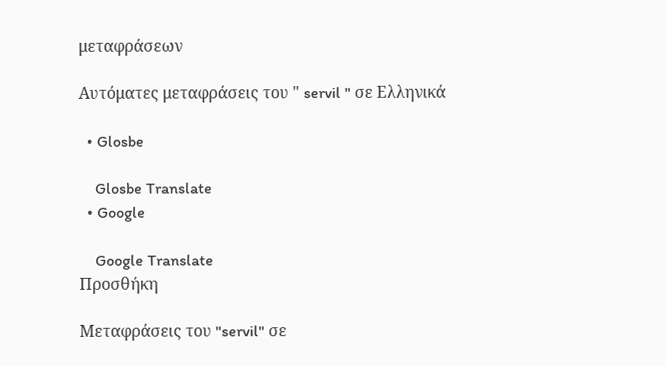μεταφράσεων

Αυτόματες μεταφράσεις του " servil " σε Ελληνικά

  • Glosbe

    Glosbe Translate
  • Google

    Google Translate
Προσθήκη

Μεταφράσεις του "servil" σε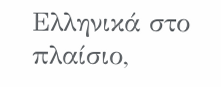Ελληνικά στο πλαίσιο,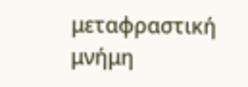μεταφραστική μνήμη